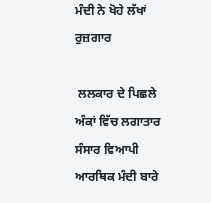ਮੰਦੀ ਨੇ ਖੋਹੇ ਲੱਖਾਂ ਰੁਜ਼ਗਾਰ

 ਲਲਕਾਰ ਦੇ ਪਿਛਲੇ ਅੰਕਾਂ ਵਿੱਚ ਲਗਾਤਾਰ ਸੰਸਾਰ ਵਿਆਪੀ ਆਰਥਿਕ ਮੰਦੀ ਬਾਰੇ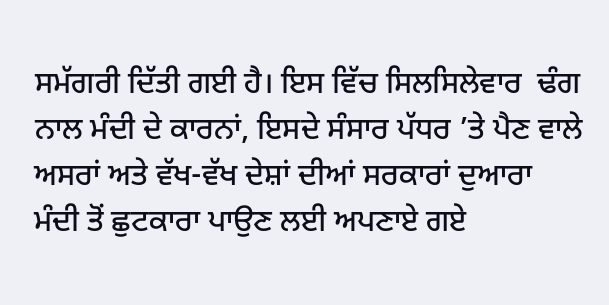ਸਮੱਗਰੀ ਦਿੱਤੀ ਗਈ ਹੈ। ਇਸ ਵਿੱਚ ਸਿਲਸਿਲੇਵਾਰ  ਢੰਗ ਨਾਲ ਮੰਦੀ ਦੇ ਕਾਰਨਾਂ, ਇਸਦੇ ਸੰਸਾਰ ਪੱਧਰ ’ਤੇ ਪੈਣ ਵਾਲੇ ਅਸਰਾਂ ਅਤੇ ਵੱਖ-ਵੱਖ ਦੇਸ਼ਾਂ ਦੀਆਂ ਸਰਕਾਰਾਂ ਦੁਆਰਾ ਮੰਦੀ ਤੋਂ ਛੁਟਕਾਰਾ ਪਾਉਣ ਲਈ ਅਪਣਾਏ ਗਏ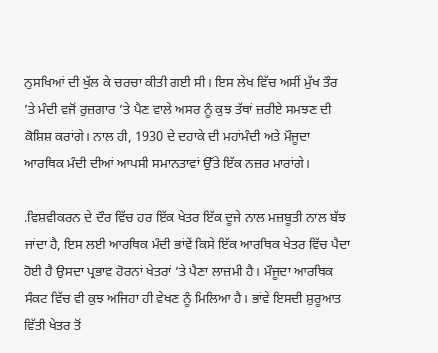ਨੁਸਖਿਆਂ ਦੀ ਖੁੱਲ ਕੇ ਚਰਚਾ ਕੀਤੀ ਗਈ ਸੀ। ਇਸ ਲੇਖ ਵਿੱਚ ਅਸੀਂ ਮੁੱਖ ਤੌਰ ’ਤੇ ਮੰਦੀ ਵਜੋਂ ਰੁਜ਼ਗਾਰ ’ਤੇ ਪੈਣ ਵਾਲੇ ਅਸਰ ਨੂੰ ਕੁਝ ਤੱਥਾਂ ਜ਼ਰੀਏ ਸਮਝਣ ਦੀ ਕੋਸ਼ਿਸ਼ ਕਰਾਂਗੇ। ਨਾਲ ਹੀ, 1930 ਦੇ ਦਹਾਕੇ ਦੀ ਮਹਾਂਮੰਦੀ ਅਤੇ ਮੌਜੂਦਾ ਆਰਥਿਕ ਮੰਦੀ ਦੀਆਂ ਆਪਸੀ ਸਮਾਨਤਾਵਾਂ ਉੱਤੇ ਇੱਕ ਨਜ਼ਰ ਮਾਰਾਂਗੇ।

.ਵਿਸ਼ਵੀਕਰਨ ਦੇ ਦੌਰ ਵਿੱਚ ਹਰ ਇੱਕ ਖੇਤਰ ਇੱਕ ਦੂਜੇ ਨਾਲ ਮਜ਼ਬੂਤੀ ਨਾਲ ਬੱਝ ਜਾਂਦਾ ਹੈ, ਇਸ ਲਈ ਆਰਥਿਕ ਮੰਦੀ ਭਾਂਵੇਂ ਕਿਸੇ ਇੱਕ ਆਰਥਿਕ ਖੇਤਰ ਵਿੱਚ ਪੈਦਾ ਹੋਈ ਹੈ ਉਸਦਾ ਪ੍ਰਭਾਵ ਹੋਰਨਾਂ ਖੇਤਰਾਂ ’ਤੇ ਪੈਣਾ ਲਾਜ਼ਮੀ ਹੈ। ਮੌਜੂਦਾ ਆਰਥਿਕ ਸੰਕਟ ਵਿੱਚ ਵੀ ਕੁਝ ਅਜਿਹਾ ਹੀ ਵੇਖਣ ਨੂੰ ਮਿਲਿਆ ਹੈ। ਭਾਂਵੇ ਇਸਦੀ ਸ਼ੁਰੂਆਤ ਵਿੱਤੀ ਖੇਤਰ ਤੋਂ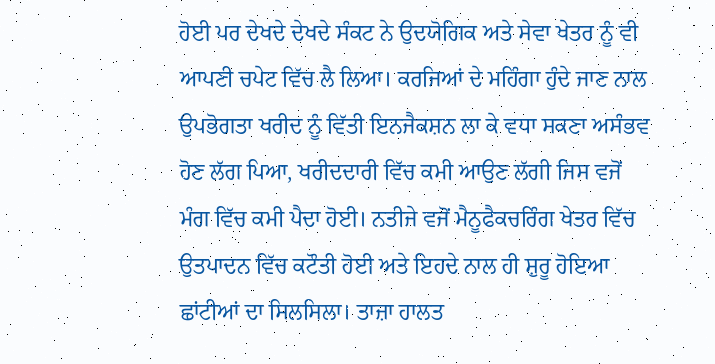ਹੋਈ ਪਰ ਦੇਖਦੇ ਦੇਖਦੇ ਸੰਕਟ ਨੇ ਉਦਯੋਗਿਕ ਅਤੇ ਸੇਵਾ ਖੇਤਰ ਨੂੰ ਵੀ ਆਪਣੀ ਚਪੇਟ ਵਿੱਚ ਲੈ ਲਿਆ। ਕਰਜਿਆਂ ਦੇ ਮਹਿੰਗਾ ਹੁੰਦੇ ਜਾਣ ਨਾਲ ਉਪਭੋਗਤਾ ਖਰੀਦ ਨੂੰ ਵਿੱਤੀ ਇਨਜੈਕਸ਼ਨ ਲਾ ਕੇ ਵਧਾ ਸਕਣਾ ਅਸੰਭਵ ਹੋਣ ਲੱਗ ਪਿਆ, ਖਰੀਦਦਾਰੀ ਵਿੱਚ ਕਮੀ ਆਉਣ ਲੱਗੀ ਜਿਸ ਵਜੋਂ ਮੰਗ ਵਿੱਚ ਕਮੀ ਪੈਦਾ ਹੋਈ। ਨਤੀਜੇ ਵਜੋਂ ਮੈਨੂਫੈਕਚਰਿੰਗ ਖੇਤਰ ਵਿੱਚ ਉਤਪਾਦਨ ਵਿੱਚ ਕਟੌਤੀ ਹੋਈ ਅਤੇ ਇਹਦੇ ਨਾਲ ਹੀ ਸ਼ੁਰੂ ਹੋਇਆ ਛਾਂਟੀਆਂ ਦਾ ਸਿਲਸਿਲਾ। ਤਾਜ਼ਾ ਹਾਲਤ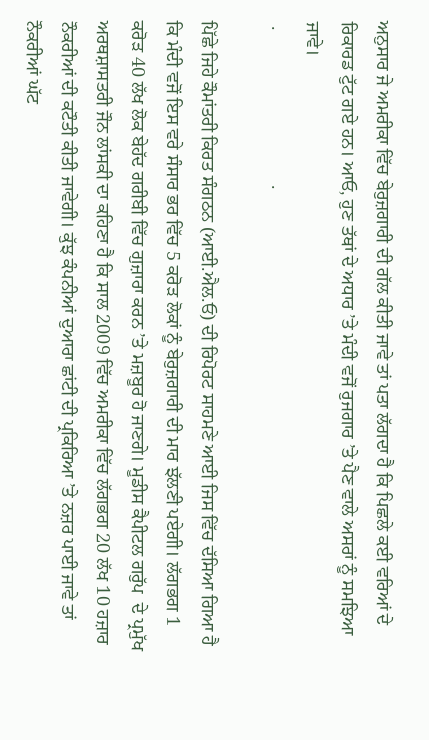ਅਨੁਸਾਰ ਜੇ ਅਮਰੀਕਾ ਵਿੱਚ ਬੇਰੁਜ਼ਗਾਰੀ ਦੀ ਗੱਲ ਕੀਤੀ ਜਾਵੇ ਤਾਂ ਪਤਾ ਲੱਗਦਾ ਹੈ ਕਿ ਪਿਛਲੇ ਕਈ ਵਰਿਆਂ ਦੇ ਰਿਕਾਰਡ ਟੁੱਟ ਗਏ ਹਨ। ਆਓ, ਹੁਣ ਤੱਥਾਂ ਦੇ ਅਧਾਰ ’ਤੇ ਮੰਦੀ ਵਜੋਂ ਰੁਜਗਾਰ ’ਤੇ ਪੈਣ ਵਾਲੇ ਅਸਰਾਂ ਨੂੰ ਸਮਝਿਆ ਜਾਵੇ।
 .                                 .

ਪਿੱਛੇ ਜਿਹੇ ਕੌਮਾਂਤਰੀ ਕਿਰਤ ਸੰਗਠਨ (ਆਈ.ਐਲ.ਓ) ਦੀ ਰਿਪੋਰਟ ਸਾਹਮਣੇ ਆਈ ਜਿਸ ਵਿੱਚ ਦੱਸਿਆ ਗਿਆ ਹੈ ਕਿ ਮੰਦੀ ਵਜੋਂ ਇਸ ਵਰੇ ਸੰਸਾਰ ਭਰ ਵਿੱਚ 5 ਕਰੋੜ ਲੋਕਾਂ ਨੂੰ ਬੇਰੁਜ਼ਗਾਰੀ ਦੀ ਮਾਰ ਝੱਲਣੀ ਪਏਗੀ। ਲੱਗਭਗ 1 ਕਰੋੜ 40 ਲੱਖ ਲੋਕ ਬੇਹੱਦ ਗਰੀਬੀ ਵਿੱਚ ਗੁਜ਼ਾਰਾ ਕਰਨ ’ਤੇ ਮਜ਼ਬੂਰ ਹੋ ਜਾਣਗੇ। ਮੂਡੀਸ ਕੈਪੀਟਲ ਗਰੁੱਪ  ਦੇ ਪ੍ਰਮੁੱਖ ਅਰਥਸ਼ਾਸਤਰੀ ਜੌਨ ਲਾਂਸਕੀ ਦਾ ਕਹਿਣਾ ਹੈ ਕਿ ਸਾਲ 2009 ਵਿੱਚ ਅਮਰੀਕਾ ਵਿੱਚ ਲੱਗਭਗ 20 ਲੱਖ 10 ਹਜ਼ਾਰ ਨੌਕਰੀਆਂ ਦੀ ਕਟੌਤੀ ਕੀਤੀ ਜਾਵੇਗੀ। ਕੁੱਝ ਕੰਪਨੀਆਂ ਦੁਆਰਾ ਛਾਂਟੀ ਦੀ ਪ੍ਰਕਿਰਿਆ ’ਤੇ ਨਜ਼ਰ ਪਾਈ ਜਾਵੇ ਤਾਂ ਨੌਕਰੀਆਂ ਘੱਟ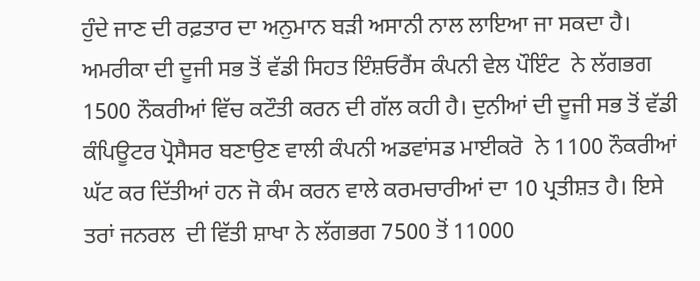ਹੁੰਦੇ ਜਾਣ ਦੀ ਰਫ਼ਤਾਰ ਦਾ ਅਨੁਮਾਨ ਬੜੀ ਅਸਾਨੀ ਨਾਲ ਲਾਇਆ ਜਾ ਸਕਦਾ ਹੈ। ਅਮਰੀਕਾ ਦੀ ਦੂਜੀ ਸਭ ਤੋਂ ਵੱਡੀ ਸਿਹਤ ਇੰਸ਼ਓਰੈਂਸ ਕੰਪਨੀ ਵੇਲ ਪੌਇੰਟ  ਨੇ ਲੱਗਭਗ 1500 ਨੌਕਰੀਆਂ ਵਿੱਚ ਕਟੌਤੀ ਕਰਨ ਦੀ ਗੱਲ ਕਹੀ ਹੈ। ਦੁਨੀਆਂ ਦੀ ਦੂਜੀ ਸਭ ਤੋਂ ਵੱਡੀ ਕੰਪਿਊਟਰ ਪ੍ਰੋਸੈਸਰ ਬਣਾਉਣ ਵਾਲੀ ਕੰਪਨੀ ਅਡਵਾਂਸਡ ਮਾਈਕਰੋ  ਨੇ 1100 ਨੌਕਰੀਆਂ ਘੱਟ ਕਰ ਦਿੱਤੀਆਂ ਹਨ ਜੋ ਕੰਮ ਕਰਨ ਵਾਲੇ ਕਰਮਚਾਰੀਆਂ ਦਾ 10 ਪ੍ਰਤੀਸ਼ਤ ਹੈ। ਇਸੇ ਤਰਾਂ ਜਨਰਲ  ਦੀ ਵਿੱਤੀ ਸ਼ਾਖਾ ਨੇ ਲੱਗਭਗ 7500 ਤੋਂ 11000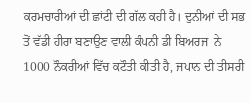ਕਰਮਚਾਰੀਆਂ ਦੀ ਛਾਂਟੀ ਦੀ ਗੱਲ ਕਹੀ ਹੈ। ਦੁਨੀਆਂ ਦੀ ਸਭ ਤੋਂ ਵੱਡੀ ਹੀਰਾ ਬਣਾਉਣ ਵਾਲੀ ਕੰਪਨੀ ਡੀ ਬਿਅਰਜ  ਨੇ 1000 ਨੌਕਰੀਆਂ ਵਿੱਚ ਕਟੌਤੀ ਕੀਤੀ ਹੈ, ਜਪਾਨ ਦੀ ਤੀਸਰੀ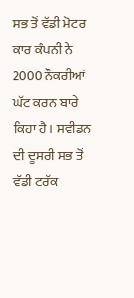ਸਭ ਤੋਂ ਵੱਡੀ ਮੋਟਰ ਕਾਰ ਕੰਪਨੀ ਨੇ 2000 ਨੌਕਰੀਆਂ ਘੱਟ ਕਰਨ ਬਾਰੇ ਕਿਹਾ ਹੈ। ਸਵੀਡਨ ਦੀ ਦੂਸਰੀ ਸਭ ਤੋਂ ਵੱਡੀ ਟਰੱਕ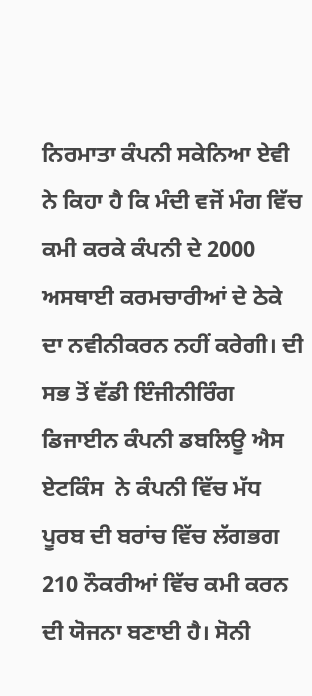ਨਿਰਮਾਤਾ ਕੰਪਨੀ ਸਕੇਨਿਆ ਏਵੀ  ਨੇ ਕਿਹਾ ਹੈ ਕਿ ਮੰਦੀ ਵਜੋਂ ਮੰਗ ਵਿੱਚ ਕਮੀ ਕਰਕੇ ਕੰਪਨੀ ਦੇ 2000 ਅਸਥਾਈ ਕਰਮਚਾਰੀਆਂ ਦੇ ਠੇਕੇ ਦਾ ਨਵੀਨੀਕਰਨ ਨਹੀਂ ਕਰੇਗੀ। ਦੀ ਸਭ ਤੋਂ ਵੱਡੀ ਇੰਜੀਨੀਰਿੰਗ ਡਿਜਾਈਨ ਕੰਪਨੀ ਡਬਲਿਊ ਐਸ ਏਟਕਿੰਸ  ਨੇ ਕੰਪਨੀ ਵਿੱਚ ਮੱਧ ਪੂਰਬ ਦੀ ਬਰਾਂਚ ਵਿੱਚ ਲੱਗਭਗ 210 ਨੌਕਰੀਆਂ ਵਿੱਚ ਕਮੀ ਕਰਨ ਦੀ ਯੋਜਨਾ ਬਣਾਈ ਹੈ। ਸੋਨੀ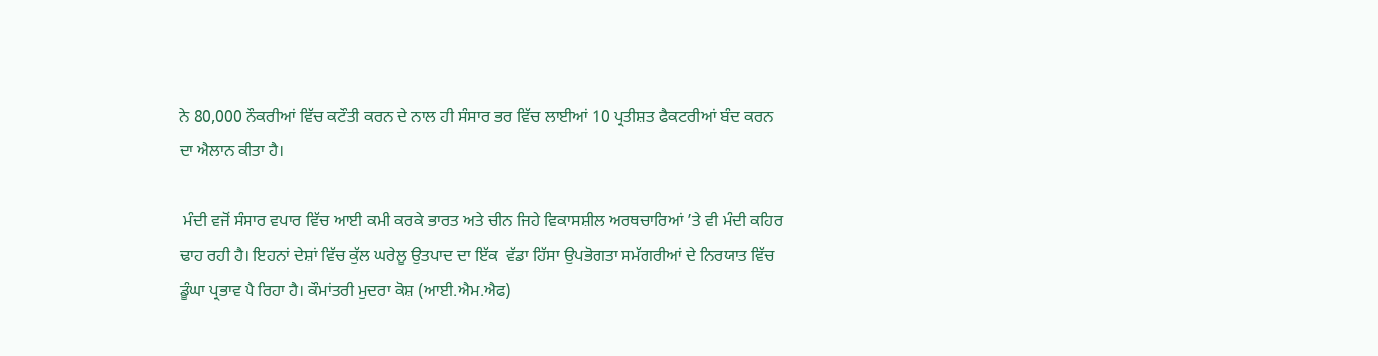ਨੇ 80,000 ਨੌਕਰੀਆਂ ਵਿੱਚ ਕਟੌਤੀ ਕਰਨ ਦੇ ਨਾਲ ਹੀ ਸੰਸਾਰ ਭਰ ਵਿੱਚ ਲਾਈਆਂ 10 ਪ੍ਰਤੀਸ਼ਤ ਫੈਕਟਰੀਆਂ ਬੰਦ ਕਰਨ ਦਾ ਐਲਾਨ ਕੀਤਾ ਹੈ।

 ਮੰਦੀ ਵਜੋਂ ਸੰਸਾਰ ਵਪਾਰ ਵਿੱਚ ਆਈ ਕਮੀ ਕਰਕੇ ਭਾਰਤ ਅਤੇ ਚੀਨ ਜਿਹੇ ਵਿਕਾਸਸ਼ੀਲ ਅਰਥਚਾਰਿਆਂ ’ਤੇ ਵੀ ਮੰਦੀ ਕਹਿਰ ਢਾਹ ਰਹੀ ਹੈ। ਇਹਨਾਂ ਦੇਸ਼ਾਂ ਵਿੱਚ ਕੁੱਲ ਘਰੇਲੂ ਉਤਪਾਦ ਦਾ ਇੱਕ  ਵੱਡਾ ਹਿੱਸਾ ਉਪਭੋਗਤਾ ਸਮੱਗਰੀਆਂ ਦੇ ਨਿਰਯਾਤ ਵਿੱਚ ਡੂੰਘਾ ਪ੍ਰਭਾਵ ਪੈ ਰਿਹਾ ਹੈ। ਕੌਮਾਂਤਰੀ ਮੁਦਰਾ ਕੋਸ਼ (ਆਈ.ਐਮ.ਐਫ)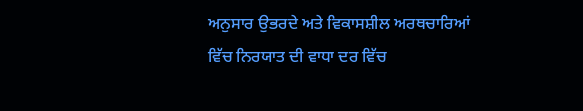ਅਨੁਸਾਰ ਉਭਰਦੇ ਅਤੇ ਵਿਕਾਸਸ਼ੀਲ ਅਰਥਚਾਰਿਆਂ ਵਿੱਚ ਨਿਰਯਾਤ ਦੀ ਵਾਧਾ ਦਰ ਵਿੱਚ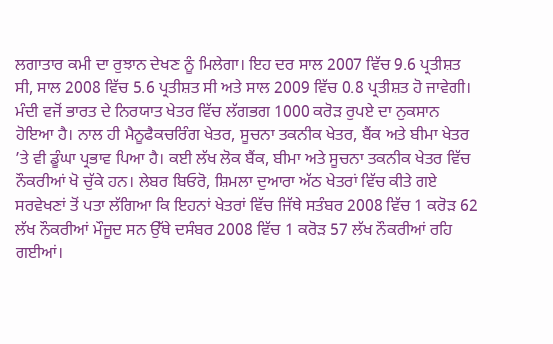ਲਗਾਤਾਰ ਕਮੀ ਦਾ ਰੁਝਾਨ ਦੇਖਣ ਨੂੰ ਮਿਲੇਗਾ। ਇਹ ਦਰ ਸਾਲ 2007 ਵਿੱਚ 9.6 ਪ੍ਰਤੀਸ਼ਤ ਸੀ, ਸਾਲ 2008 ਵਿੱਚ 5.6 ਪ੍ਰਤੀਸ਼ਤ ਸੀ ਅਤੇ ਸਾਲ 2009 ਵਿੱਚ 0.8 ਪ੍ਰਤੀਸ਼ਤ ਹੋ ਜਾਵੇਗੀ। ਮੰਦੀ ਵਜੋਂ ਭਾਰਤ ਦੇ ਨਿਰਯਾਤ ਖੇਤਰ ਵਿੱਚ ਲੱਗਭਗ 1000 ਕਰੋੜ ਰੁਪਏ ਦਾ ਨੁਕਸਾਨ ਹੋਇਆ ਹੈ। ਨਾਲ ਹੀ ਮੈਨੂਫੈਕਚਰਿੰਗ ਖੇਤਰ, ਸੂਚਨਾ ਤਕਨੀਕ ਖੇਤਰ, ਬੈਂਕ ਅਤੇ ਬੀਮਾ ਖੇਤਰ ’ਤੇ ਵੀ ਡੂੰਘਾ ਪ੍ਰਭਾਵ ਪਿਆ ਹੈ। ਕਈ ਲੱਖ ਲੋਕ ਬੈਂਕ, ਬੀਮਾ ਅਤੇ ਸੂਚਨਾ ਤਕਨੀਕ ਖੇਤਰ ਵਿੱਚ ਨੌਕਰੀਆਂ ਖੋ ਚੁੱਕੇ ਹਨ। ਲੇਬਰ ਬਿਓਰੋ, ਸ਼ਿਮਲਾ ਦੁਆਰਾ ਅੱਠ ਖੇਤਰਾਂ ਵਿੱਚ ਕੀਤੇ ਗਏ ਸਰਵੇਖਣਾਂ ਤੋਂ ਪਤਾ ਲੱਗਿਆ ਕਿ ਇਹਨਾਂ ਖੇਤਰਾਂ ਵਿੱਚ ਜਿੱਥੇ ਸਤੰਬਰ 2008 ਵਿੱਚ 1 ਕਰੋੜ 62 ਲੱਖ ਨੌਕਰੀਆਂ ਮੌਜੂਦ ਸਨ ਉੱਥੇ ਦਸੰਬਰ 2008 ਵਿੱਚ 1 ਕਰੋੜ 57 ਲੱਖ ਨੌਕਰੀਆਂ ਰਹਿ ਗਈਆਂ।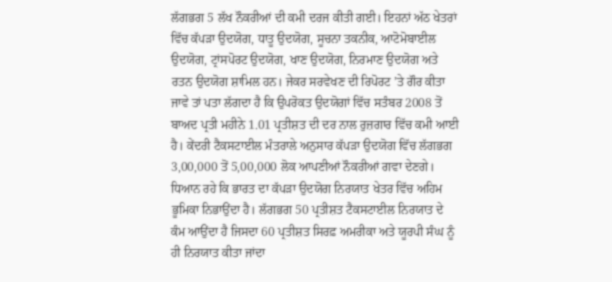ਲੱਗਭਗ 5 ਲੱਖ ਨੌਕਰੀਆਂ ਦੀ ਕਮੀ ਦਰਜ ਕੀਤੀ ਗਈ। ਇਹਨਾਂ ਅੱਠ ਖੇਤਰਾਂ ਵਿੱਚ ਕੱਪੜਾ ਉਦਯੋਗ, ਧਾਤੂ ਉਦਯੋਗ, ਸੂਚਨਾ ਤਕਨੀਕ, ਆਟੋਮੋਬਾਈਲ ਉਦਯੋਗ, ਟ੍ਰਾਂਸਪੋਰਟ ਉਦਯੋਗ, ਖਾਣ ਉਦਯੋਗ, ਨਿਰਮਾਣ ਉਦਯੋਗ ਅਤੇ ਰਤਨ ਉਦਯੋਗ ਸ਼ਾਮਿਲ ਹਨ। ਜੇਕਰ ਸਰਵੇਖਣ ਦੀ ਰਿਪੋਰਟ ’ਤੇ ਗੌਰ ਕੀਤਾ ਜਾਵੇ ਤਾਂ ਪਤਾ ਲੱਗਦਾ ਹੈ ਕਿ ਉਪਰੋਕਤ ਉਦਯੋਗਾਂ ਵਿੱਚ ਸਤੰਬਰ 2008 ਤੋਂ ਬਾਅਦ ਪ੍ਰਤੀ ਮਹੀਨੇ 1.01 ਪ੍ਰਤੀਸ਼ਤ ਦੀ ਦਰ ਨਾਲ ਰੁਜ਼ਗਾਰ ਵਿੱਚ ਕਮੀ ਆਈ ਹੈ। ਕੇਂਦਰੀ ਟੈਕਸਟਾਈਲ ਮੰਤਰਾਲੇ ਅਨੁਸਾਰ ਕੱਪੜਾ ਉਦਯੋਗ ਵਿੱਚ ਲੱਗਭਗ 3,00,000 ਤੋਂ 5,00,000 ਲੋਕ ਆਪਣੀਆਂ ਨੌਕਰੀਆਂ ਗਵਾ ਦੇਣਗੇ। ਧਿਆਨ ਰਹੇ ਕਿ ਭਾਰਤ ਦਾ ਕੱਪੜਾ ਉਦਯੋਗ ਨਿਰਯਾਤ ਖੇਤਰ ਵਿੱਚ ਅਹਿਮ ਭੂਮਿਕਾ ਨਿਭਾਉਂਦਾ ਹੈ। ਲੱਗਭਗ 50 ਪ੍ਰਤੀਸ਼ਤ ਟੈਕਸਟਾਈਲ ਨਿਰਯਾਤ ਦੇ ਕੰਮ ਆਉਂਦਾ ਹੈ ਜਿਸਦਾ 60 ਪ੍ਰਤੀਸ਼ਤ ਸਿਰਫ਼ ਅਮਰੀਕਾ ਅਤੇ ਯੂਰਪੀ ਸੰਘ ਨੂੰ ਹੀ ਨਿਰਯਾਤ ਕੀਤਾ ਜਾਂਦਾ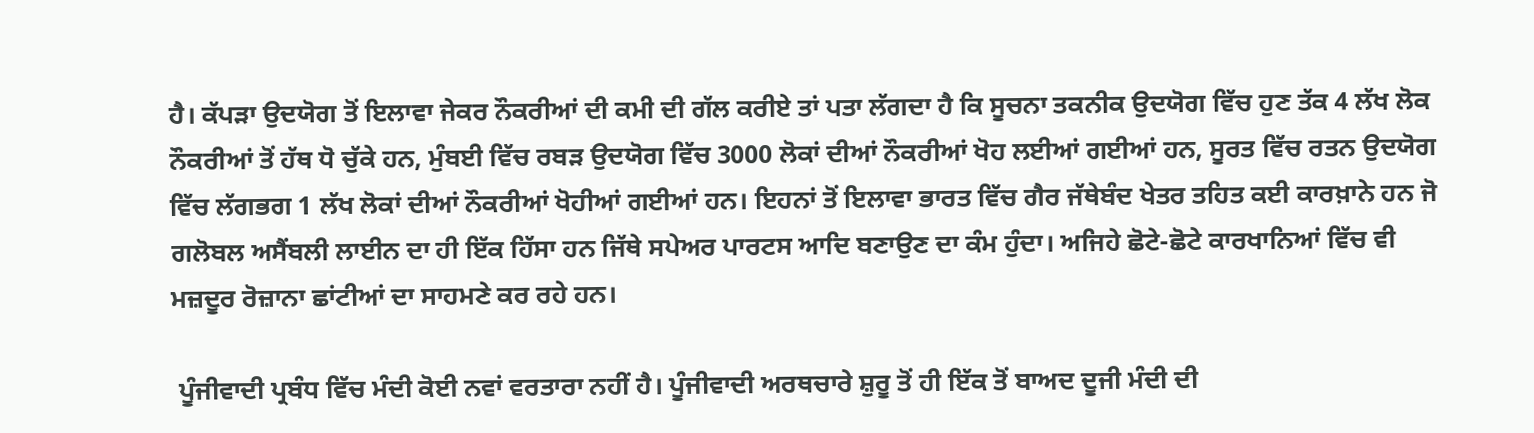ਹੈ। ਕੱਪੜਾ ਉਦਯੋਗ ਤੋਂ ਇਲਾਵਾ ਜੇਕਰ ਨੌਕਰੀਆਂ ਦੀ ਕਮੀ ਦੀ ਗੱਲ ਕਰੀਏ ਤਾਂ ਪਤਾ ਲੱਗਦਾ ਹੈ ਕਿ ਸੂਚਨਾ ਤਕਨੀਕ ਉਦਯੋਗ ਵਿੱਚ ਹੁਣ ਤੱਕ 4 ਲੱਖ ਲੋਕ ਨੌਕਰੀਆਂ ਤੋਂ ਹੱਥ ਧੋ ਚੁੱਕੇ ਹਨ, ਮੁੰਬਈ ਵਿੱਚ ਰਬੜ ਉਦਯੋਗ ਵਿੱਚ 3000 ਲੋਕਾਂ ਦੀਆਂ ਨੌਕਰੀਆਂ ਖੋਹ ਲਈਆਂ ਗਈਆਂ ਹਨ, ਸੂਰਤ ਵਿੱਚ ਰਤਨ ਉਦਯੋਗ ਵਿੱਚ ਲੱਗਭਗ 1 ਲੱਖ ਲੋਕਾਂ ਦੀਆਂ ਨੌਕਰੀਆਂ ਖੋਹੀਆਂ ਗਈਆਂ ਹਨ। ਇਹਨਾਂ ਤੋਂ ਇਲਾਵਾ ਭਾਰਤ ਵਿੱਚ ਗੈਰ ਜੱਥੇਬੰਦ ਖੇਤਰ ਤਹਿਤ ਕਈ ਕਾਰਖ਼ਾਨੇ ਹਨ ਜੋ ਗਲੋਬਲ ਅਸੈਂਬਲੀ ਲਾਈਨ ਦਾ ਹੀ ਇੱਕ ਹਿੱਸਾ ਹਨ ਜਿੱਥੇ ਸਪੇਅਰ ਪਾਰਟਸ ਆਦਿ ਬਣਾਉਣ ਦਾ ਕੰਮ ਹੁੰਦਾ। ਅਜਿਹੇ ਛੋਟੇ-ਛੋਟੇ ਕਾਰਖਾਨਿਆਂ ਵਿੱਚ ਵੀ ਮਜ਼ਦੂਰ ਰੋਜ਼ਾਨਾ ਛਾਂਟੀਆਂ ਦਾ ਸਾਹਮਣੇ ਕਰ ਰਹੇ ਹਨ।

 ਪੂੰਜੀਵਾਦੀ ਪ੍ਰਬੰਧ ਵਿੱਚ ਮੰਦੀ ਕੋਈ ਨਵਾਂ ਵਰਤਾਰਾ ਨਹੀਂ ਹੈ। ਪੂੰਜੀਵਾਦੀ ਅਰਥਚਾਰੇ ਸ਼ੁਰੂ ਤੋਂ ਹੀ ਇੱਕ ਤੋਂ ਬਾਅਦ ਦੂਜੀ ਮੰਦੀ ਦੀ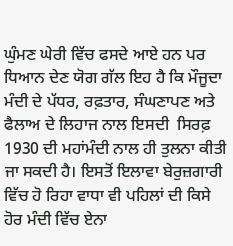ਘੁੰਮਣ ਘੇਰੀ ਵਿੱਚ ਫਸਦੇ ਆਏ ਹਨ ਪਰ ਧਿਆਨ ਦੇਣ ਯੋਗ ਗੱਲ ਇਹ ਹੈ ਕਿ ਮੌਜੂਦਾ ਮੰਦੀ ਦੇ ਪੱਧਰ, ਰਫ਼ਤਾਰ, ਸੰਘਣਾਪਣ ਅਤੇ ਫੈਲਾਅ ਦੇ ਲਿਹਾਜ ਨਾਲ ਇਸਦੀ  ਸਿਰਫ਼ 1930 ਦੀ ਮਹਾਂਮੰਦੀ ਨਾਲ ਹੀ ਤੁਲਨਾ ਕੀਤੀ ਜਾ ਸਕਦੀ ਹੈ। ਇਸਤੋਂ ਇਲਾਵਾ ਬੇਰੁਜ਼ਗਾਰੀ ਵਿੱਚ ਹੋ ਰਿਹਾ ਵਾਧਾ ਵੀ ਪਹਿਲਾਂ ਦੀ ਕਿਸੇ ਹੋਰ ਮੰਦੀ ਵਿੱਚ ਏਨਾ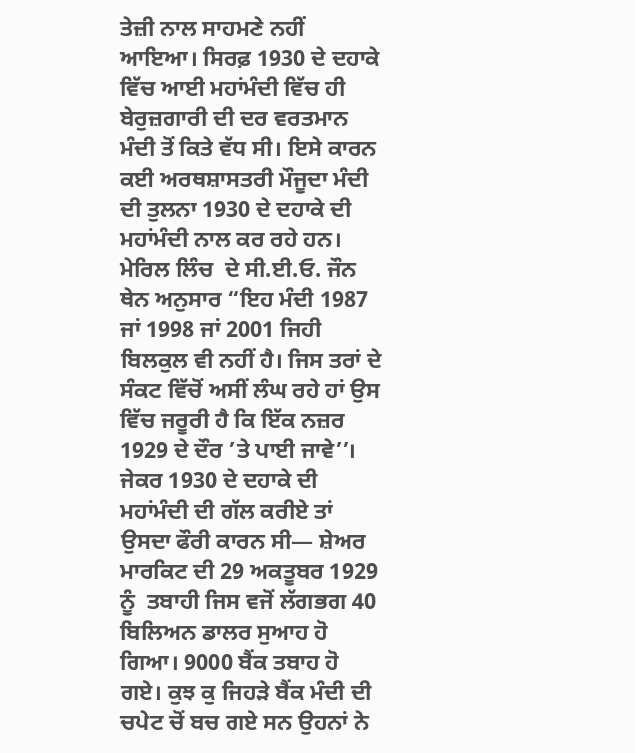ਤੇਜ਼ੀ ਨਾਲ ਸਾਹਮਣੇ ਨਹੀਂ ਆਇਆ। ਸਿਰਫ਼ 1930 ਦੇ ਦਹਾਕੇ ਵਿੱਚ ਆਈ ਮਹਾਂਮੰਦੀ ਵਿੱਚ ਹੀ ਬੇਰੁਜ਼ਗਾਰੀ ਦੀ ਦਰ ਵਰਤਮਾਨ ਮੰਦੀ ਤੋਂ ਕਿਤੇ ਵੱਧ ਸੀ। ਇਸੇ ਕਾਰਨ ਕਈ ਅਰਥਸ਼ਾਸਤਰੀ ਮੌਜੂਦਾ ਮੰਦੀ ਦੀ ਤੁਲਨਾ 1930 ਦੇ ਦਹਾਕੇ ਦੀ ਮਹਾਂਮੰਦੀ ਨਾਲ ਕਰ ਰਹੇ ਹਨ। ਮੇਰਿਲ ਲਿੰਚ  ਦੇ ਸੀ.ਈ.ਓ. ਜੌਨ ਥੇਨ ਅਨੁਸਾਰ “ਇਹ ਮੰਦੀ 1987 ਜਾਂ 1998 ਜਾਂ 2001 ਜਿਹੀ ਬਿਲਕੁਲ ਵੀ ਨਹੀਂ ਹੈ। ਜਿਸ ਤਰਾਂ ਦੇ ਸੰਕਟ ਵਿੱਚੋਂ ਅਸੀਂ ਲੰਘ ਰਹੇ ਹਾਂ ਉਸ ਵਿੱਚ ਜਰੂਰੀ ਹੈ ਕਿ ਇੱਕ ਨਜ਼ਰ 1929 ਦੇ ਦੌਰ ’ਤੇ ਪਾਈ ਜਾਵੇ’’। ਜੇਕਰ 1930 ਦੇ ਦਹਾਕੇ ਦੀ ਮਹਾਂਮੰਦੀ ਦੀ ਗੱਲ ਕਰੀਏ ਤਾਂ ਉਸਦਾ ਫੌਰੀ ਕਾਰਨ ਸੀ— ਸ਼ੇਅਰ ਮਾਰਕਿਟ ਦੀ 29 ਅਕਤੂਬਰ 1929 ਨੂੰ  ਤਬਾਹੀ ਜਿਸ ਵਜੋਂ ਲੱਗਭਗ 40 ਬਿਲਿਅਨ ਡਾਲਰ ਸੁਆਹ ਹੋ ਗਿਆ। 9000 ਬੈਂਕ ਤਬਾਹ ਹੋ ਗਏ। ਕੁਝ ਕੁ ਜਿਹੜੇ ਬੈਂਕ ਮੰਦੀ ਦੀ ਚਪੇਟ ਚੋਂ ਬਚ ਗਏ ਸਨ ਉਹਨਾਂ ਨੇ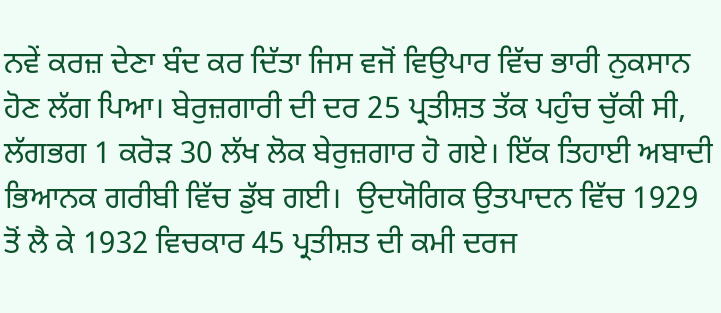ਨਵੇਂ ਕਰਜ਼ ਦੇਣਾ ਬੰਦ ਕਰ ਦਿੱਤਾ ਜਿਸ ਵਜੋਂ ਵਿਉਪਾਰ ਵਿੱਚ ਭਾਰੀ ਨੁਕਸਾਨ ਹੋਣ ਲੱਗ ਪਿਆ। ਬੇਰੁਜ਼ਗਾਰੀ ਦੀ ਦਰ 25 ਪ੍ਰਤੀਸ਼ਤ ਤੱਕ ਪਹੁੰਚ ਚੁੱਕੀ ਸੀ, ਲੱਗਭਗ 1 ਕਰੋੜ 30 ਲੱਖ ਲੋਕ ਬੇਰੁਜ਼ਗਾਰ ਹੋ ਗਏ। ਇੱਕ ਤਿਹਾਈ ਅਬਾਦੀ ਭਿਆਨਕ ਗਰੀਬੀ ਵਿੱਚ ਡੁੱਬ ਗਈ।  ਉਦਯੋਗਿਕ ਉਤਪਾਦਨ ਵਿੱਚ 1929 ਤੋਂ ਲੈ ਕੇ 1932 ਵਿਚਕਾਰ 45 ਪ੍ਰਤੀਸ਼ਤ ਦੀ ਕਮੀ ਦਰਜ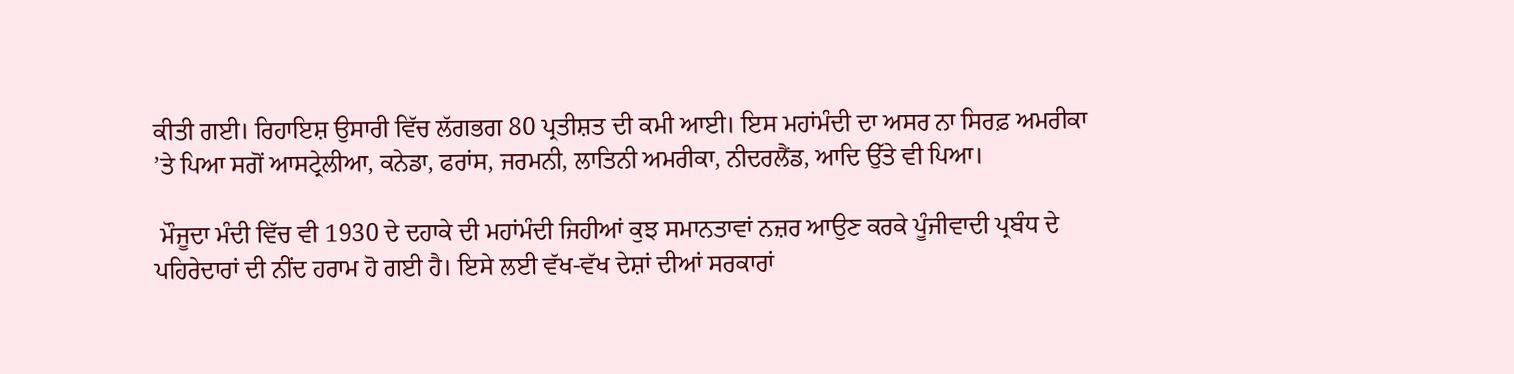ਕੀਤੀ ਗਈ। ਰਿਹਾਇਸ਼ ਉਸਾਰੀ ਵਿੱਚ ਲੱਗਭਗ 80 ਪ੍ਰਤੀਸ਼ਤ ਦੀ ਕਮੀ ਆਈ। ਇਸ ਮਹਾਂਮੰਦੀ ਦਾ ਅਸਰ ਨਾ ਸਿਰਫ਼ ਅਮਰੀਕਾ ’ਤੇ ਪਿਆ ਸਗੋਂ ਆਸਟ੍ਰੇਲੀਆ, ਕਨੇਡਾ, ਫਰਾਂਸ, ਜਰਮਨੀ, ਲਾਤਿਨੀ ਅਮਰੀਕਾ, ਨੀਦਰਲੈਂਡ, ਆਦਿ ਉੱਤੇ ਵੀ ਪਿਆ।

 ਮੌਜੂਦਾ ਮੰਦੀ ਵਿੱਚ ਵੀ 1930 ਦੇ ਦਹਾਕੇ ਦੀ ਮਹਾਂਮੰਦੀ ਜਿਹੀਆਂ ਕੁਝ ਸਮਾਨਤਾਵਾਂ ਨਜ਼ਰ ਆਉਣ ਕਰਕੇ ਪੂੰਜੀਵਾਦੀ ਪ੍ਰਬੰਧ ਦੇ ਪਹਿਰੇਦਾਰਾਂ ਦੀ ਨੀਂਦ ਹਰਾਮ ਹੋ ਗਈ ਹੈ। ਇਸੇ ਲਈ ਵੱਖ-ਵੱਖ ਦੇਸ਼ਾਂ ਦੀਆਂ ਸਰਕਾਰਾਂ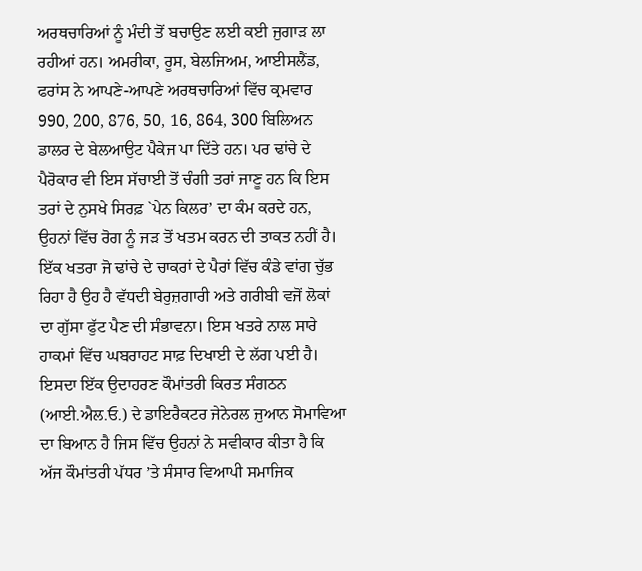ਅਰਥਚਾਰਿਆਂ ਨੂੰ ਮੰਦੀ ਤੋਂ ਬਚਾਉਣ ਲਈ ਕਈ ਜੁਗਾੜ ਲਾ ਰਹੀਆਂ ਹਨ। ਅਮਰੀਕਾ, ਰੂਸ, ਬੇਲਜਿਅਮ, ਆਈਸਲੈਂਡ, ਫਰਾਂਸ ਨੇ ਆਪਣੇ-ਆਪਣੇ ਅਰਥਚਾਰਿਆਂ ਵਿੱਚ ਕ੍ਰਮਵਾਰ 990, 200, 876, 50, 16, 864, 300 ਬਿਲਿਅਨ ਡਾਲਰ ਦੇ ਬੇਲਆਉਟ ਪੈਕੇਜ ਪਾ ਦਿੱਤੇ ਹਨ। ਪਰ ਢਾਂਚੇ ਦੇ ਪੈਰੋਕਾਰ ਵੀ ਇਸ ਸੱਚਾਈ ਤੋਂ ਚੰਗੀ ਤਰਾਂ ਜਾਣੂ ਹਨ ਕਿ ਇਸ ਤਰਾਂ ਦੇ ਨੁਸਖੇ ਸਿਰਫ਼ `ਪੇਨ ਕਿਲਰ’ ਦਾ ਕੰਮ ਕਰਦੇ ਹਨ, ਉਹਨਾਂ ਵਿੱਚ ਰੋਗ ਨੂੰ ਜੜ ਤੋਂ ਖਤਮ ਕਰਨ ਦੀ ਤਾਕਤ ਨਹੀਂ ਹੈ। ਇੱਕ ਖਤਰਾ ਜੋ ਢਾਂਚੇ ਦੇ ਚਾਕਰਾਂ ਦੇ ਪੈਰਾਂ ਵਿੱਚ ਕੰਡੇ ਵਾਂਗ ਚੁੱਭ ਰਿਹਾ ਹੈ ਉਹ ਹੈ ਵੱਧਦੀ ਬੇਰੁਜ਼ਗਾਰੀ ਅਤੇ ਗਰੀਬੀ ਵਜੋਂ ਲੋਕਾਂ ਦਾ ਗੁੱਸਾ ਫੁੱਟ ਪੈਣ ਦੀ ਸੰਭਾਵਨਾ। ਇਸ ਖਤਰੇ ਨਾਲ ਸਾਰੇ ਹਾਕਮਾਂ ਵਿੱਚ ਘਬਰਾਹਟ ਸਾਫ਼ ਦਿਖਾਈ ਦੇ ਲੱਗ ਪਈ ਹੈ। ਇਸਦਾ ਇੱਕ ਉਦਾਹਰਣ ਕੌਮਾਂਤਰੀ ਕਿਰਤ ਸੰਗਠਨ (ਆਈ.ਐਲ.ਓ.) ਦੇ ਡਾਇਰੈਕਟਰ ਜੇਨੇਰਲ ਜੁਆਨ ਸੋਮਾਵਿਆ ਦਾ ਬਿਆਨ ਹੈ ਜਿਸ ਵਿੱਚ ਉਹਨਾਂ ਨੇ ਸਵੀਕਾਰ ਕੀਤਾ ਹੈ ਕਿ ਅੱਜ ਕੌਮਾਂਤਰੀ ਪੱਧਰ ’ਤੇ ਸੰਸਾਰ ਵਿਆਪੀ ਸਮਾਜਿਕ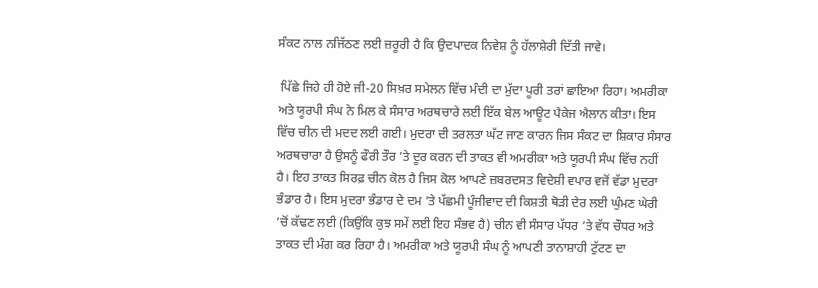ਸੰਕਟ ਨਾਲ ਨਜਿੱਠਣ ਲਈ ਜ਼ਰੂਰੀ ਹੈ ਕਿ ਉਦਪਾਦਕ ਨਿਵੇਸ਼ ਨੂੰ ਹੱਲਾਸ਼ੇਰੀ ਦਿੱਤੀ ਜਾਵੇ।

 ਪਿੱਛੇ ਜਿਹੇ ਹੀ ਹੋਏ ਜੀ-20 ਸਿਖ਼ਰ ਸਮੇਲਨ ਵਿੱਚ ਮੰਦੀ ਦਾ ਮੁੱਦਾ ਪੂਰੀ ਤਰਾਂ ਛਾਇਆ ਰਿਹਾ। ਅਮਰੀਕਾ ਅਤੇ ਯੂਰਪੀ ਸੰਘ ਨੇ ਮਿਲ ਕੇ ਸੰਸਾਰ ਅਰਥਚਾਰੇ ਲਈ ਇੱਕ ਬੇਲ ਆਊਟ ਪੈਕੇਜ ਐਲਾਨ ਕੀਤਾ। ਇਸ ਵਿੱਚ ਚੀਨ ਦੀ ਮਦਦ ਲਈ ਗਈ। ਮੁਦਰਾ ਦੀ ਤਰਲਤਾ ਘੱਟ ਜਾਣ ਕਾਰਨ ਜਿਸ ਸੰਕਟ ਦਾ ਸ਼ਿਕਾਰ ਸੰਸਾਰ ਅਰਥਚਾਰਾ ਹੈ ਉਸਨੂੰ ਫੌਰੀ ਤੌਰ ’ਤੇ ਦੂਰ ਕਰਨ ਦੀ ਤਾਕਤ ਵੀ ਅਮਰੀਕਾ ਅਤੇ ਯੂਰਪੀ ਸੰਘ ਵਿੱਚ ਨਹੀਂ ਹੈ। ਇਹ ਤਾਕਤ ਸਿਰਫ਼ ਚੀਨ ਕੋਲ ਹੈ ਜਿਸ ਕੋਲ ਆਪਣੇ ਜ਼ਬਰਦਸਤ ਵਿਦੇਸ਼ੀ ਵਪਾਰ ਵਜੋਂ ਵੱਡਾ ਮੁਦਰਾ ਭੰਡਾਰ ਹੈ। ਇਸ ਮੁਦਰਾ ਭੰਡਾਰ ਦੇ ਦਮ ’ਤੇ ਪੱਛਮੀ ਪੂੰਜੀਵਾਦ ਦੀ ਕਿਸ਼ਤੀ ਥੋੜੀ ਦੇਰ ਲਈ ਘੁੰਮਣ ਘੇਰੀ ’ਚੋਂ ਕੱਢਣ ਲਈ (ਕਿਉਂਕਿ ਕੁਝ ਸਮੇਂ ਲਈ ਇਹ ਸੰਭਵ ਹੈ) ਚੀਨ ਵੀ ਸੰਸਾਰ ਪੱਧਰ ’ਤੇ ਵੱਧ ਚੌਧਰ ਅਤੇ ਤਾਕਤ ਦੀ ਮੰਗ ਕਰ ਰਿਹਾ ਹੈ। ਅਮਰੀਕਾ ਅਤੇ ਯੂਰਪੀ ਸੰਘ ਨੂੰ ਆਪਣੀ ਤਾਨਾਸ਼ਾਹੀ ਟੁੱਟਣ ਦਾ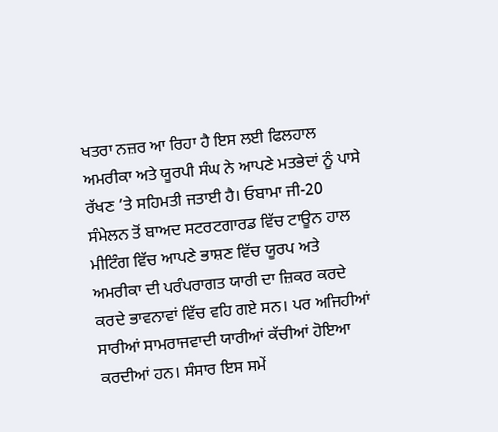ਖਤਰਾ ਨਜ਼ਰ ਆ ਰਿਹਾ ਹੈ ਇਸ ਲਈ ਫਿਲਹਾਲ ਅਮਰੀਕਾ ਅਤੇ ਯੂਰਪੀ ਸੰਘ ਨੇ ਆਪਣੇ ਮਤਭੇਦਾਂ ਨੂੰ ਪਾਸੇ ਰੱਖਣ ’ਤੇ ਸਹਿਮਤੀ ਜਤਾਈ ਹੈ। ਓਬਾਮਾ ਜੀ-20 ਸੰਮੇਲਨ ਤੋਂ ਬਾਅਦ ਸਟਰਟਗਾਰਡ ਵਿੱਚ ਟਾਊਨ ਹਾਲ ਮੀਟਿੰਗ ਵਿੱਚ ਆਪਣੇ ਭਾਸ਼ਣ ਵਿੱਚ ਯੂਰਪ ਅਤੇ ਅਮਰੀਕਾ ਦੀ ਪਰੰਪਰਾਗਤ ਯਾਰੀ ਦਾ ਜ਼ਿਕਰ ਕਰਦੇ ਕਰਦੇ ਭਾਵਨਾਵਾਂ ਵਿੱਚ ਵਹਿ ਗਏ ਸਨ। ਪਰ ਅਜਿਹੀਆਂ ਸਾਰੀਆਂ ਸਾਮਰਾਜਵਾਦੀ ਯਾਰੀਆਂ ਕੱਚੀਆਂ ਹੋਇਆ ਕਰਦੀਆਂ ਹਨ। ਸੰਸਾਰ ਇਸ ਸਮੇਂ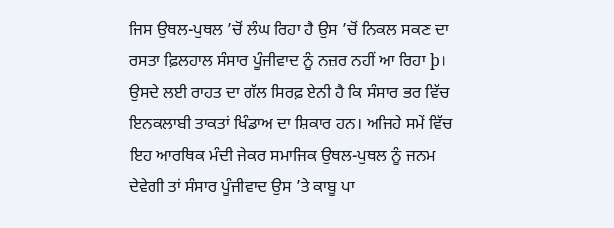ਜਿਸ ਉਥਲ-ਪੁਥਲ ’ਚੋਂ ਲੰਘ ਰਿਹਾ ਹੈ ਉਸ ’ਚੋਂ ਨਿਕਲ ਸਕਣ ਦਾ ਰਸਤਾ ਫ਼ਿਲਹਾਲ ਸੰਸਾਰ ਪੂੰਜੀਵਾਦ ਨੂੰ ਨਜ਼ਰ ਨਹੀਂ ਆ ਰਿਹਾ þ। ਉਸਦੇ ਲਈ ਰਾਹਤ ਦਾ ਗੱਲ ਸਿਰਫ਼ ਏਨੀ ਹੈ ਕਿ ਸੰਸਾਰ ਭਰ ਵਿੱਚ ਇਨਕਲਾਬੀ ਤਾਕਤਾਂ ਖਿੰਡਾਅ ਦਾ ਸ਼ਿਕਾਰ ਹਨ। ਅਜਿਹੇ ਸਮੇਂ ਵਿੱਚ ਇਹ ਆਰਥਿਕ ਮੰਦੀ ਜੇਕਰ ਸਮਾਜਿਕ ਉਥਲ-ਪੁਥਲ ਨੂੰ ਜਨਮ ਦੇਵੇਗੀ ਤਾਂ ਸੰਸਾਰ ਪੂੰਜੀਵਾਦ ਉਸ ’ਤੇ ਕਾਬੂ ਪਾ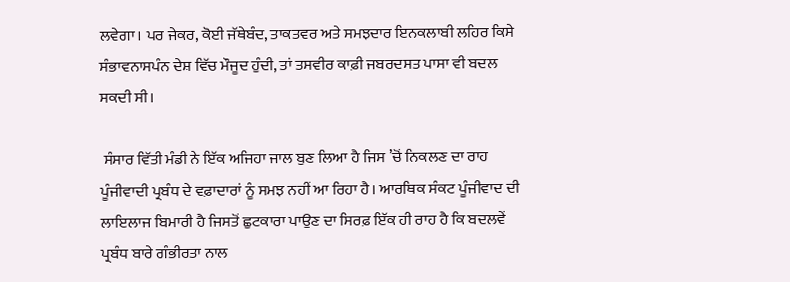ਲਵੇਗਾ। ਪਰ ਜੇਕਰ, ਕੋਈ ਜੱਥੇਬੰਦ, ਤਾਕਤਵਰ ਅਤੇ ਸਮਝਦਾਰ ਇਨਕਲਾਬੀ ਲਹਿਰ ਕਿਸੇ ਸੰਭਾਵਨਾਸਪੰਨ ਦੇਸ਼ ਵਿੱਚ ਮੌਜੂਦ ਹੁੰਦੀ, ਤਾਂ ਤਸਵੀਰ ਕਾਫ਼ੀ ਜਬਰਦਸਤ ਪਾਸਾ ਵੀ ਬਦਲ ਸਕਦੀ ਸੀ।

 ਸੰਸਾਰ ਵਿੱਤੀ ਮੰਡੀ ਨੇ ਇੱਕ ਅਜਿਹਾ ਜਾਲ ਬੁਣ ਲਿਆ ਹੈ ਜਿਸ ’ਚੋਂ ਨਿਕਲਣ ਦਾ ਰਾਹ ਪੂੰਜੀਵਾਦੀ ਪ੍ਰਬੰਧ ਦੇ ਵਫ਼ਾਦਾਰਾਂ ਨੂੰ ਸਮਝ ਨਹੀਂ ਆ ਰਿਹਾ ਹੈ। ਆਰਥਿਕ ਸੰਕਟ ਪੂੰਜੀਵਾਦ ਦੀ ਲਾਇਲਾਜ ਬਿਮਾਰੀ ਹੈ ਜਿਸਤੋਂ ਛੁਟਕਾਰਾ ਪਾਉਣ ਦਾ ਸਿਰਫ਼ ਇੱਕ ਹੀ ਰਾਹ ਹੈ ਕਿ ਬਦਲਵੇਂ ਪ੍ਰਬੰਧ ਬਾਰੇ ਗੰਭੀਰਤਾ ਨਾਲ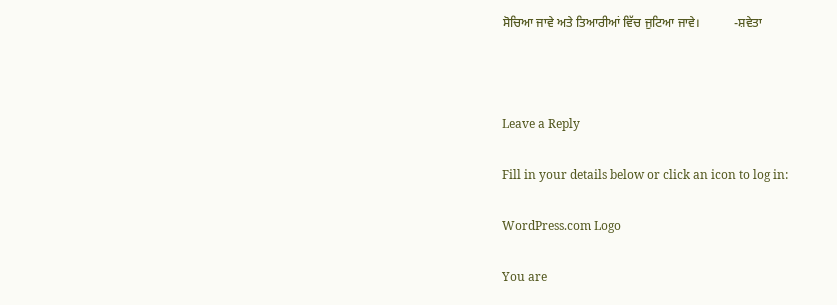ਸੋਚਿਆ ਜਾਵੇ ਅਤੇ ਤਿਆਰੀਆਂ ਵਿੱਚ ਜੁਟਿਆ ਜਾਵੇ।           -ਸ਼ਵੇਤਾ



Leave a Reply

Fill in your details below or click an icon to log in:

WordPress.com Logo

You are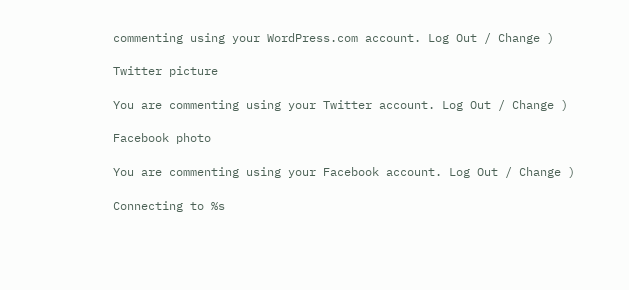commenting using your WordPress.com account. Log Out / Change )

Twitter picture

You are commenting using your Twitter account. Log Out / Change )

Facebook photo

You are commenting using your Facebook account. Log Out / Change )

Connecting to %s